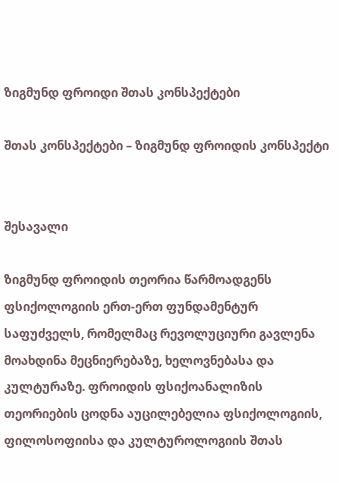ზიგმუნდ ფროიდი შთას კონსპექტები

შთას კონსპექტები – ზიგმუნდ ფროიდის კონსპექტი


შესავალი

ზიგმუნდ ფროიდის თეორია წარმოადგენს ფსიქოლოგიის ერთ-ერთ ფუნდამენტურ საფუძველს, რომელმაც რევოლუციური გავლენა მოახდინა მეცნიერებაზე, ხელოვნებასა და კულტურაზე. ფროიდის ფსიქოანალიზის თეორიების ცოდნა აუცილებელია ფსიქოლოგიის, ფილოსოფიისა და კულტუროლოგიის შთას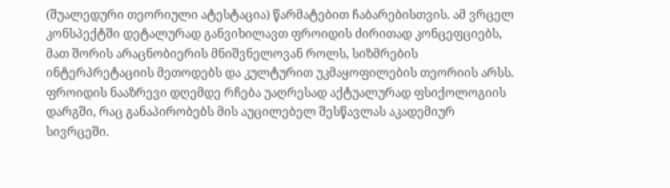(შუალედური თეორიული ატესტაცია) წარმატებით ჩაბარებისთვის. ამ ვრცელ კონსპექტში დეტალურად განვიხილავთ ფროიდის ძირითად კონცეფციებს, მათ შორის არაცნობიერის მნიშვნელოვან როლს, სიზმრების ინტერპრეტაციის მეთოდებს და კულტურით უკმაყოფილების თეორიის არსს. ფროიდის ნააზრევი დღემდე რჩება უაღრესად აქტუალურად ფსიქოლოგიის დარგში, რაც განაპირობებს მის აუცილებელ შესწავლას აკადემიურ სივრცეში.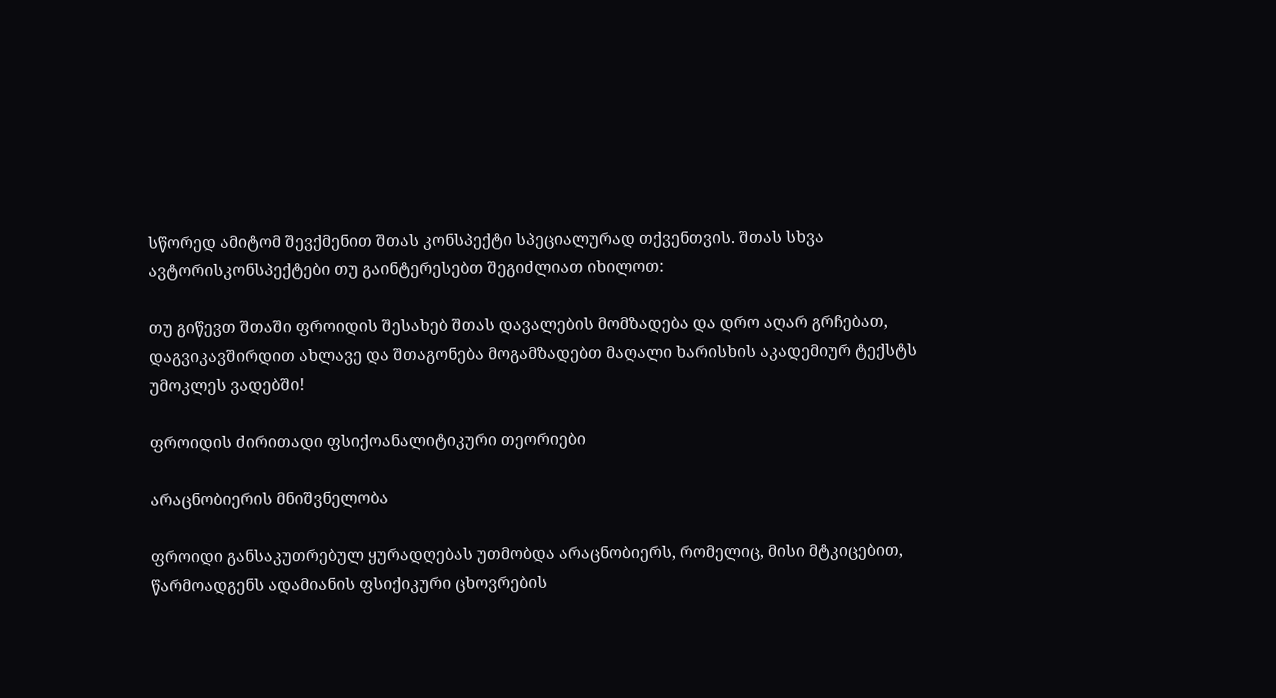სწორედ ამიტომ შევქმენით შთას კონსპექტი სპეციალურად თქვენთვის. შთას სხვა ავტორისკონსპექტები თუ გაინტერესებთ შეგიძლიათ იხილოთ:

თუ გიწევთ შთაში ფროიდის შესახებ შთას დავალების მომზადება და დრო აღარ გრჩებათ, დაგვიკავშირდით ახლავე და შთაგონება მოგამზადებთ მაღალი ხარისხის აკადემიურ ტექსტს უმოკლეს ვადებში!

ფროიდის ძირითადი ფსიქოანალიტიკური თეორიები

არაცნობიერის მნიშვნელობა

ფროიდი განსაკუთრებულ ყურადღებას უთმობდა არაცნობიერს, რომელიც, მისი მტკიცებით, წარმოადგენს ადამიანის ფსიქიკური ცხოვრების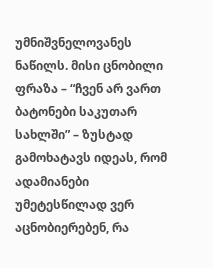უმნიშვნელოვანეს ნაწილს. მისი ცნობილი ფრაზა – “ჩვენ არ ვართ ბატონები საკუთარ სახლში” – ზუსტად გამოხატავს იდეას, რომ ადამიანები უმეტესწილად ვერ აცნობიერებენ, რა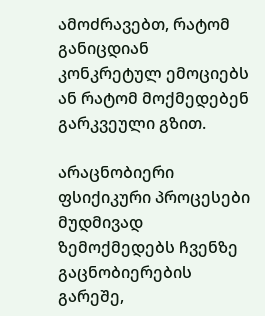ამოძრავებთ, რატომ განიცდიან კონკრეტულ ემოციებს ან რატომ მოქმედებენ გარკვეული გზით.

არაცნობიერი ფსიქიკური პროცესები მუდმივად ზემოქმედებს ჩვენზე გაცნობიერების გარეშე,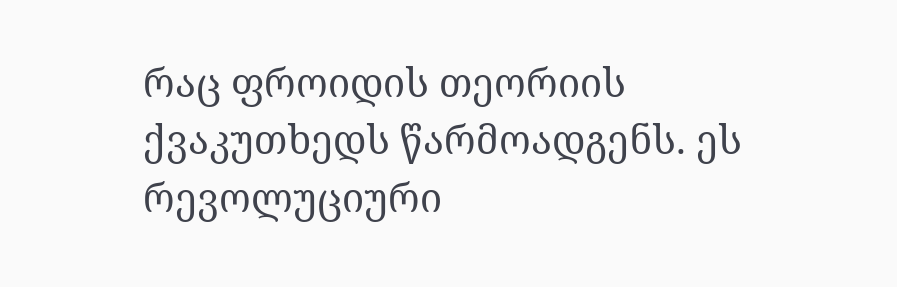რაც ფროიდის თეორიის ქვაკუთხედს წარმოადგენს. ეს რევოლუციური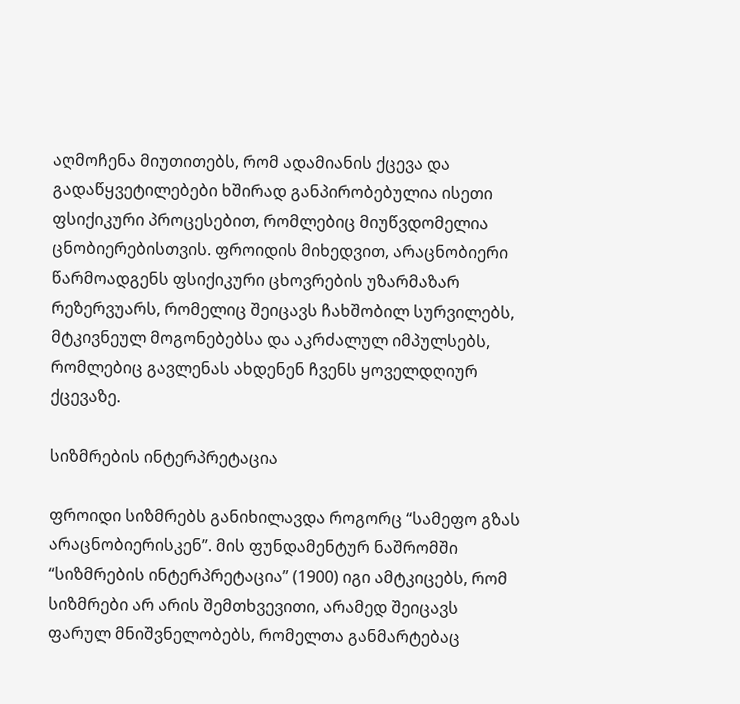აღმოჩენა მიუთითებს, რომ ადამიანის ქცევა და გადაწყვეტილებები ხშირად განპირობებულია ისეთი ფსიქიკური პროცესებით, რომლებიც მიუწვდომელია ცნობიერებისთვის. ფროიდის მიხედვით, არაცნობიერი წარმოადგენს ფსიქიკური ცხოვრების უზარმაზარ რეზერვუარს, რომელიც შეიცავს ჩახშობილ სურვილებს, მტკივნეულ მოგონებებსა და აკრძალულ იმპულსებს, რომლებიც გავლენას ახდენენ ჩვენს ყოველდღიურ ქცევაზე.

სიზმრების ინტერპრეტაცია

ფროიდი სიზმრებს განიხილავდა როგორც “სამეფო გზას არაცნობიერისკენ”. მის ფუნდამენტურ ნაშრომში “სიზმრების ინტერპრეტაცია” (1900) იგი ამტკიცებს, რომ სიზმრები არ არის შემთხვევითი, არამედ შეიცავს ფარულ მნიშვნელობებს, რომელთა განმარტებაც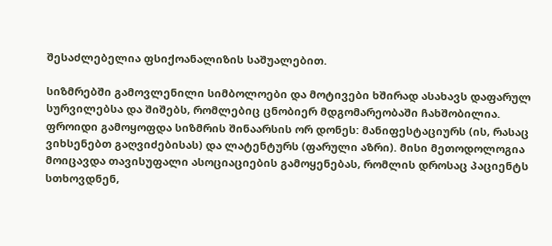შესაძლებელია ფსიქოანალიზის საშუალებით.

სიზმრებში გამოვლენილი სიმბოლოები და მოტივები ხშირად ასახავს დაფარულ სურვილებსა და შიშებს, რომლებიც ცნობიერ მდგომარეობაში ჩახშობილია. ფროიდი გამოყოფდა სიზმრის შინაარსის ორ დონეს: მანიფესტაციურს (ის, რასაც ვიხსენებთ გაღვიძებისას) და ლატენტურს (ფარული აზრი). მისი მეთოდოლოგია მოიცავდა თავისუფალი ასოციაციების გამოყენებას, რომლის დროსაც პაციენტს სთხოვდნენ,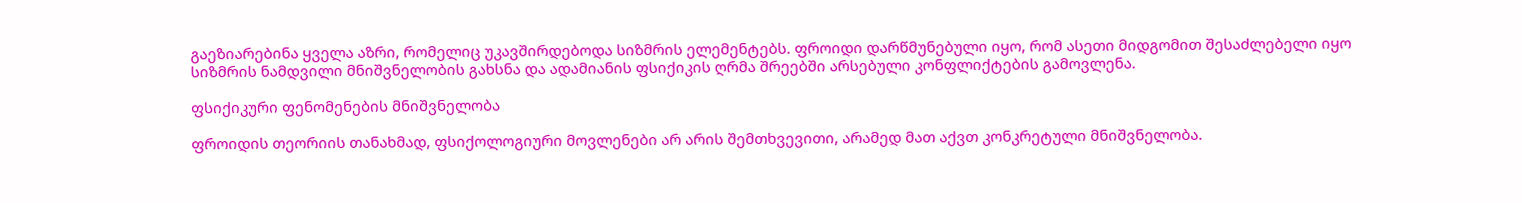გაეზიარებინა ყველა აზრი, რომელიც უკავშირდებოდა სიზმრის ელემენტებს. ფროიდი დარწმუნებული იყო, რომ ასეთი მიდგომით შესაძლებელი იყო სიზმრის ნამდვილი მნიშვნელობის გახსნა და ადამიანის ფსიქიკის ღრმა შრეებში არსებული კონფლიქტების გამოვლენა.

ფსიქიკური ფენომენების მნიშვნელობა

ფროიდის თეორიის თანახმად, ფსიქოლოგიური მოვლენები არ არის შემთხვევითი, არამედ მათ აქვთ კონკრეტული მნიშვნელობა.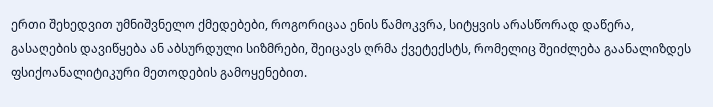ერთი შეხედვით უმნიშვნელო ქმედებები, როგორიცაა ენის წამოკვრა, სიტყვის არასწორად დაწერა, გასაღების დავიწყება ან აბსურდული სიზმრები, შეიცავს ღრმა ქვეტექსტს, რომელიც შეიძლება გაანალიზდეს ფსიქოანალიტიკური მეთოდების გამოყენებით.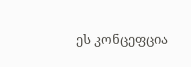ეს კონცეფცია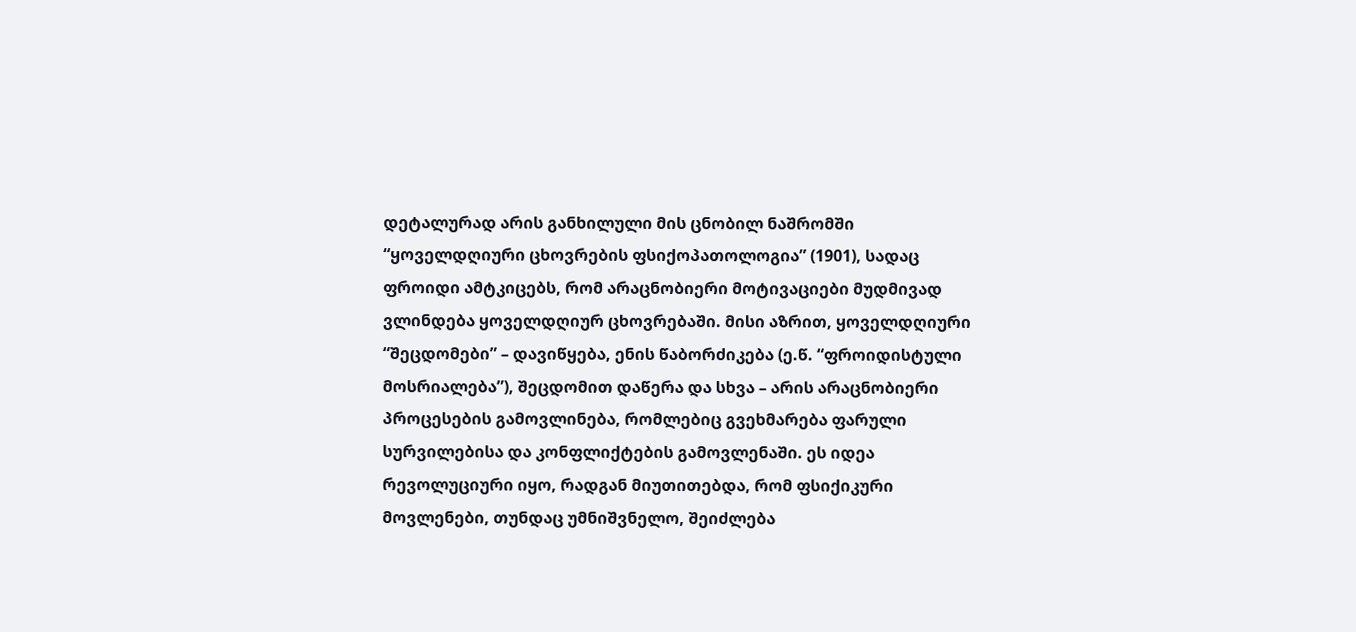დეტალურად არის განხილული მის ცნობილ ნაშრომში “ყოველდღიური ცხოვრების ფსიქოპათოლოგია” (1901), სადაც ფროიდი ამტკიცებს, რომ არაცნობიერი მოტივაციები მუდმივად ვლინდება ყოველდღიურ ცხოვრებაში. მისი აზრით, ყოველდღიური “შეცდომები” – დავიწყება, ენის წაბორძიკება (ე.წ. “ფროიდისტული მოსრიალება”), შეცდომით დაწერა და სხვა – არის არაცნობიერი პროცესების გამოვლინება, რომლებიც გვეხმარება ფარული სურვილებისა და კონფლიქტების გამოვლენაში. ეს იდეა რევოლუციური იყო, რადგან მიუთითებდა, რომ ფსიქიკური მოვლენები, თუნდაც უმნიშვნელო, შეიძლება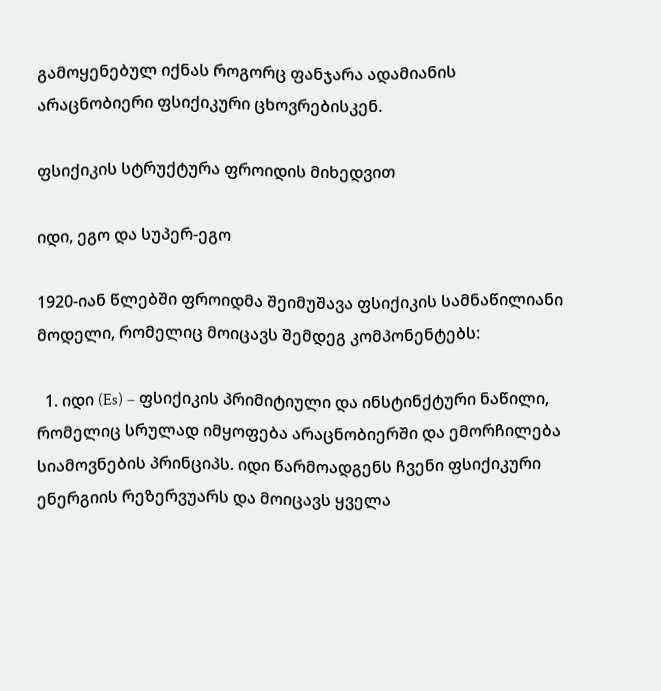გამოყენებულ იქნას როგორც ფანჯარა ადამიანის არაცნობიერი ფსიქიკური ცხოვრებისკენ.

ფსიქიკის სტრუქტურა ფროიდის მიხედვით

იდი, ეგო და სუპერ-ეგო

1920-იან წლებში ფროიდმა შეიმუშავა ფსიქიკის სამნაწილიანი მოდელი, რომელიც მოიცავს შემდეგ კომპონენტებს:

  1. იდი (Es) – ფსიქიკის პრიმიტიული და ინსტინქტური ნაწილი, რომელიც სრულად იმყოფება არაცნობიერში და ემორჩილება სიამოვნების პრინციპს. იდი წარმოადგენს ჩვენი ფსიქიკური ენერგიის რეზერვუარს და მოიცავს ყველა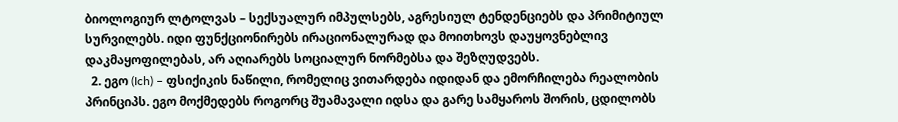ბიოლოგიურ ლტოლვას – სექსუალურ იმპულსებს, აგრესიულ ტენდენციებს და პრიმიტიულ სურვილებს. იდი ფუნქციონირებს ირაციონალურად და მოითხოვს დაუყოვნებლივ დაკმაყოფილებას, არ აღიარებს სოციალურ ნორმებსა და შეზღუდვებს.
  2. ეგო (Ich) – ფსიქიკის ნაწილი, რომელიც ვითარდება იდიდან და ემორჩილება რეალობის პრინციპს. ეგო მოქმედებს როგორც შუამავალი იდსა და გარე სამყაროს შორის, ცდილობს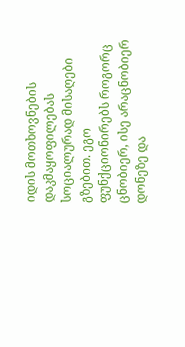იდის მოთხოვნების დაკმაყოფილებას სოციალურად მისაღები გზებით. ეგო ფუნქციონირებს როგორც ცნობიერ, ისე არაცნობიერ დონეზე და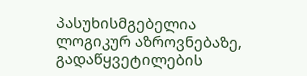პასუხისმგებელია ლოგიკურ აზროვნებაზე, გადაწყვეტილების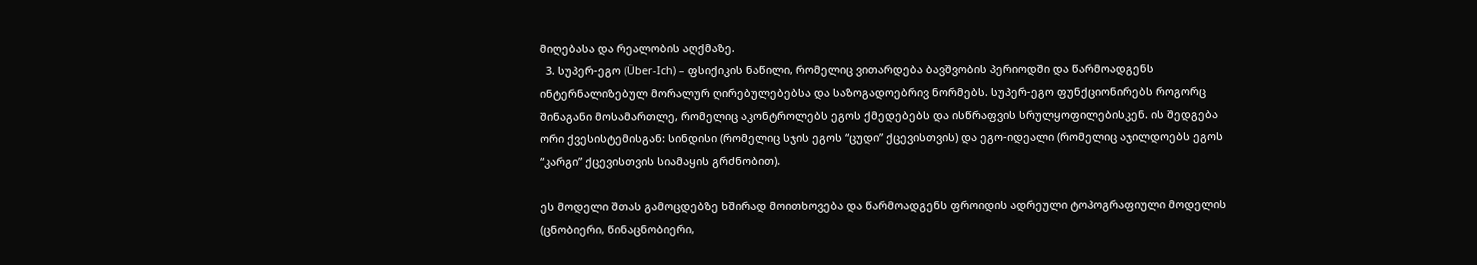მიღებასა და რეალობის აღქმაზე.
  3. სუპერ-ეგო (Über-Ich) – ფსიქიკის ნაწილი, რომელიც ვითარდება ბავშვობის პერიოდში და წარმოადგენს ინტერნალიზებულ მორალურ ღირებულებებსა და საზოგადოებრივ ნორმებს. სუპერ-ეგო ფუნქციონირებს როგორც შინაგანი მოსამართლე, რომელიც აკონტროლებს ეგოს ქმედებებს და ისწრაფვის სრულყოფილებისკენ. ის შედგება ორი ქვესისტემისგან: სინდისი (რომელიც სჯის ეგოს “ცუდი” ქცევისთვის) და ეგო-იდეალი (რომელიც აჯილდოებს ეგოს “კარგი” ქცევისთვის სიამაყის გრძნობით).

ეს მოდელი შთას გამოცდებზე ხშირად მოითხოვება და წარმოადგენს ფროიდის ადრეული ტოპოგრაფიული მოდელის (ცნობიერი, წინაცნობიერი,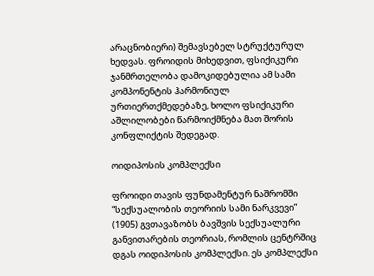არაცნობიერი) შემავსებელ სტრუქტურულ ხედვას. ფროიდის მიხედვით, ფსიქიკური ჯანმრთელობა დამოკიდებულია ამ სამი კომპონენტის ჰარმონიულ ურთიერთქმედებაზე, ხოლო ფსიქიკური აშლილობები წარმოიქმნება მათ შორის კონფლიქტის შედეგად.

ოიდიპოსის კომპლექსი

ფროიდი თავის ფუნდამენტურ ნაშრომში “სექსუალობის თეორიის სამი ნარკვევი” (1905) გვთავაზობს ბავშვის სექსუალური განვითარების თეორიას, რომლის ცენტრშიც დგას ოიდიპოსის კომპლექსი. ეს კომპლექსი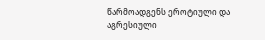წარმოადგენს ეროტიული და აგრესიული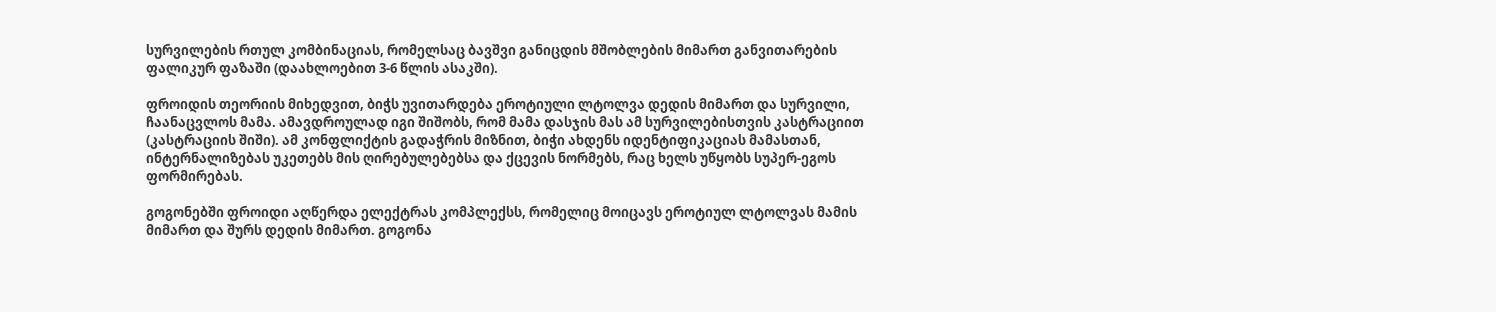სურვილების რთულ კომბინაციას, რომელსაც ბავშვი განიცდის მშობლების მიმართ განვითარების ფალიკურ ფაზაში (დაახლოებით 3-6 წლის ასაკში).

ფროიდის თეორიის მიხედვით, ბიჭს უვითარდება ეროტიული ლტოლვა დედის მიმართ და სურვილი, ჩაანაცვლოს მამა. ამავდროულად იგი შიშობს, რომ მამა დასჯის მას ამ სურვილებისთვის კასტრაციით (კასტრაციის შიში). ამ კონფლიქტის გადაჭრის მიზნით, ბიჭი ახდენს იდენტიფიკაციას მამასთან, ინტერნალიზებას უკეთებს მის ღირებულებებსა და ქცევის ნორმებს, რაც ხელს უწყობს სუპერ-ეგოს ფორმირებას.

გოგონებში ფროიდი აღწერდა ელექტრას კომპლექსს, რომელიც მოიცავს ეროტიულ ლტოლვას მამის მიმართ და შურს დედის მიმართ. გოგონა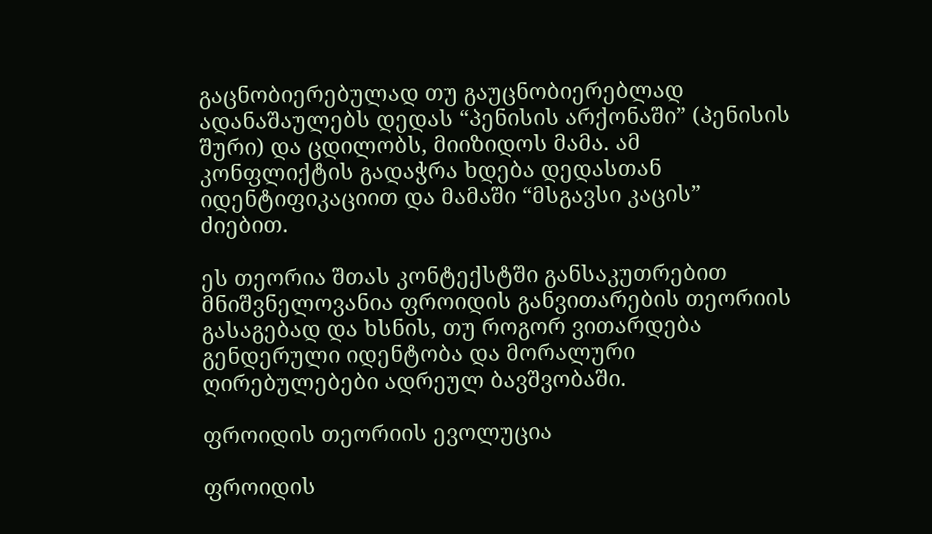გაცნობიერებულად თუ გაუცნობიერებლად ადანაშაულებს დედას “პენისის არქონაში” (პენისის შური) და ცდილობს, მიიზიდოს მამა. ამ კონფლიქტის გადაჭრა ხდება დედასთან იდენტიფიკაციით და მამაში “მსგავსი კაცის” ძიებით.

ეს თეორია შთას კონტექსტში განსაკუთრებით მნიშვნელოვანია ფროიდის განვითარების თეორიის გასაგებად და ხსნის, თუ როგორ ვითარდება გენდერული იდენტობა და მორალური ღირებულებები ადრეულ ბავშვობაში.

ფროიდის თეორიის ევოლუცია

ფროიდის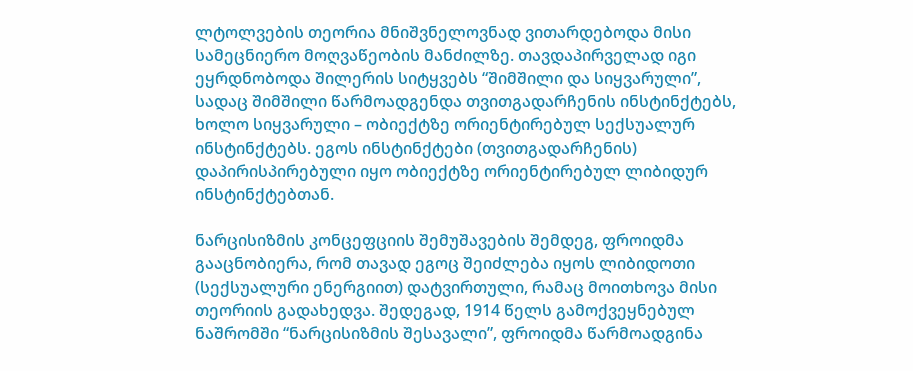ლტოლვების თეორია მნიშვნელოვნად ვითარდებოდა მისი სამეცნიერო მოღვაწეობის მანძილზე. თავდაპირველად იგი ეყრდნობოდა შილერის სიტყვებს “შიმშილი და სიყვარული”, სადაც შიმშილი წარმოადგენდა თვითგადარჩენის ინსტინქტებს, ხოლო სიყვარული – ობიექტზე ორიენტირებულ სექსუალურ ინსტინქტებს. ეგოს ინსტინქტები (თვითგადარჩენის) დაპირისპირებული იყო ობიექტზე ორიენტირებულ ლიბიდურ ინსტინქტებთან.

ნარცისიზმის კონცეფციის შემუშავების შემდეგ, ფროიდმა გააცნობიერა, რომ თავად ეგოც შეიძლება იყოს ლიბიდოთი (სექსუალური ენერგიით) დატვირთული, რამაც მოითხოვა მისი თეორიის გადახედვა. შედეგად, 1914 წელს გამოქვეყნებულ ნაშრომში “ნარცისიზმის შესავალი”, ფროიდმა წარმოადგინა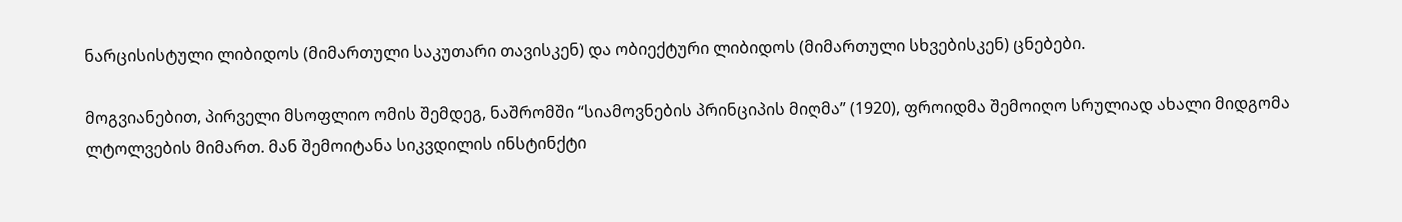ნარცისისტული ლიბიდოს (მიმართული საკუთარი თავისკენ) და ობიექტური ლიბიდოს (მიმართული სხვებისკენ) ცნებები.

მოგვიანებით, პირველი მსოფლიო ომის შემდეგ, ნაშრომში “სიამოვნების პრინციპის მიღმა” (1920), ფროიდმა შემოიღო სრულიად ახალი მიდგომა ლტოლვების მიმართ. მან შემოიტანა სიკვდილის ინსტინქტი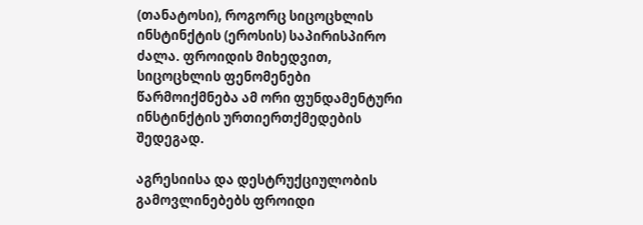(თანატოსი), როგორც სიცოცხლის ინსტინქტის (ეროსის) საპირისპირო ძალა. ფროიდის მიხედვით, სიცოცხლის ფენომენები წარმოიქმნება ამ ორი ფუნდამენტური ინსტინქტის ურთიერთქმედების შედეგად.

აგრესიისა და დესტრუქციულობის გამოვლინებებს ფროიდი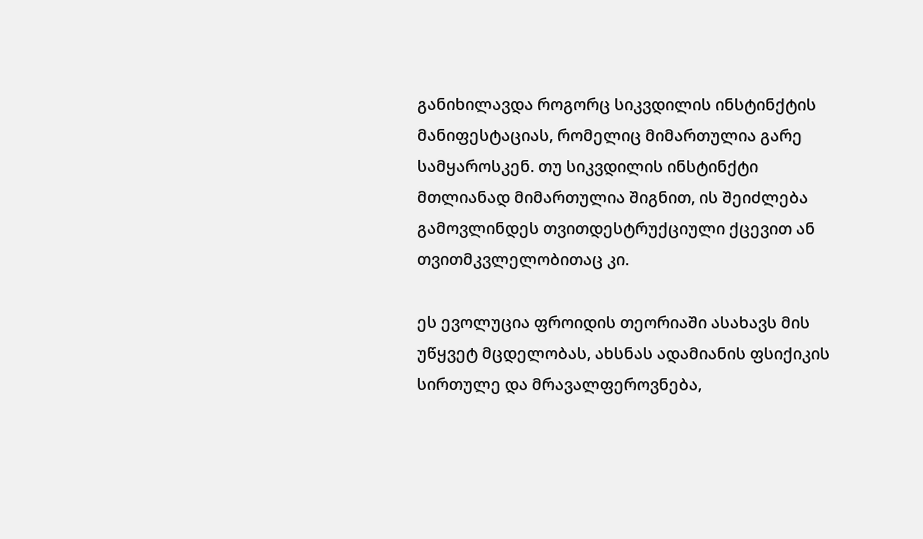განიხილავდა როგორც სიკვდილის ინსტინქტის მანიფესტაციას, რომელიც მიმართულია გარე სამყაროსკენ. თუ სიკვდილის ინსტინქტი მთლიანად მიმართულია შიგნით, ის შეიძლება გამოვლინდეს თვითდესტრუქციული ქცევით ან თვითმკვლელობითაც კი.

ეს ევოლუცია ფროიდის თეორიაში ასახავს მის უწყვეტ მცდელობას, ახსნას ადამიანის ფსიქიკის სირთულე და მრავალფეროვნება,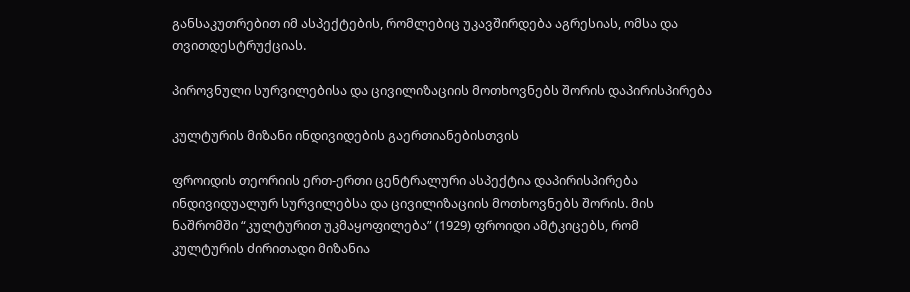განსაკუთრებით იმ ასპექტების, რომლებიც უკავშირდება აგრესიას, ომსა და თვითდესტრუქციას.

პიროვნული სურვილებისა და ცივილიზაციის მოთხოვნებს შორის დაპირისპირება

კულტურის მიზანი ინდივიდების გაერთიანებისთვის

ფროიდის თეორიის ერთ-ერთი ცენტრალური ასპექტია დაპირისპირება ინდივიდუალურ სურვილებსა და ცივილიზაციის მოთხოვნებს შორის. მის ნაშრომში “კულტურით უკმაყოფილება” (1929) ფროიდი ამტკიცებს, რომ კულტურის ძირითადი მიზანია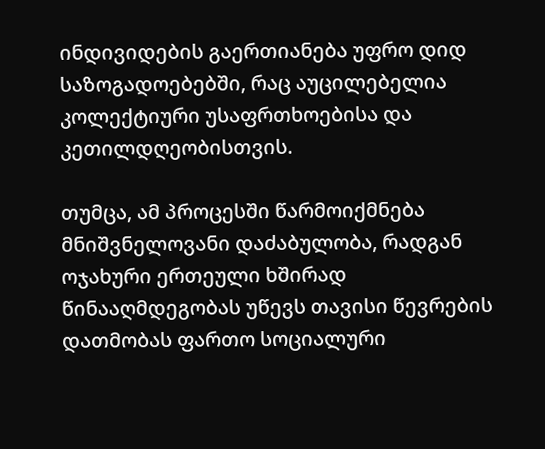ინდივიდების გაერთიანება უფრო დიდ საზოგადოებებში, რაც აუცილებელია კოლექტიური უსაფრთხოებისა და კეთილდღეობისთვის.

თუმცა, ამ პროცესში წარმოიქმნება მნიშვნელოვანი დაძაბულობა, რადგან ოჯახური ერთეული ხშირად წინააღმდეგობას უწევს თავისი წევრების დათმობას ფართო სოციალური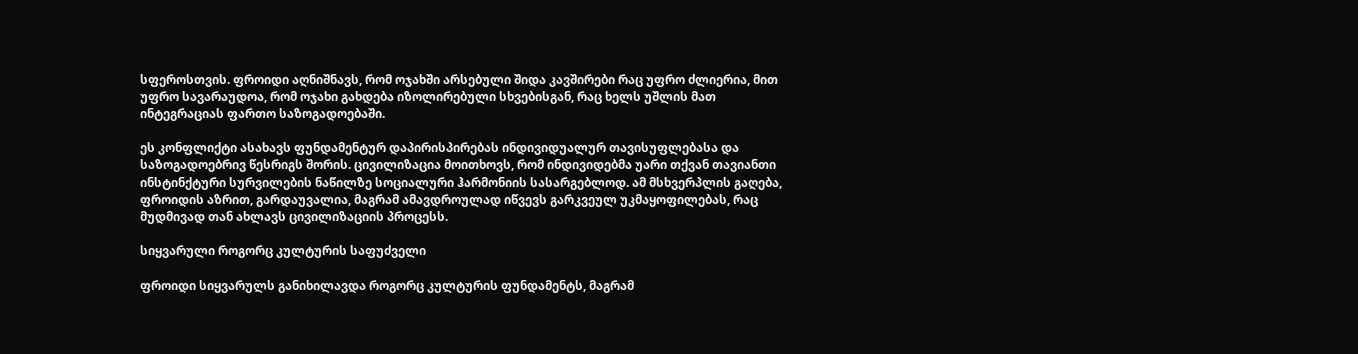სფეროსთვის. ფროიდი აღნიშნავს, რომ ოჯახში არსებული შიდა კავშირები რაც უფრო ძლიერია, მით უფრო სავარაუდოა, რომ ოჯახი გახდება იზოლირებული სხვებისგან, რაც ხელს უშლის მათ ინტეგრაციას ფართო საზოგადოებაში.

ეს კონფლიქტი ასახავს ფუნდამენტურ დაპირისპირებას ინდივიდუალურ თავისუფლებასა და საზოგადოებრივ წესრიგს შორის. ცივილიზაცია მოითხოვს, რომ ინდივიდებმა უარი თქვან თავიანთი ინსტინქტური სურვილების ნაწილზე სოციალური ჰარმონიის სასარგებლოდ. ამ მსხვერპლის გაღება, ფროიდის აზრით, გარდაუვალია, მაგრამ ამავდროულად იწვევს გარკვეულ უკმაყოფილებას, რაც მუდმივად თან ახლავს ცივილიზაციის პროცესს.

სიყვარული როგორც კულტურის საფუძველი

ფროიდი სიყვარულს განიხილავდა როგორც კულტურის ფუნდამენტს, მაგრამ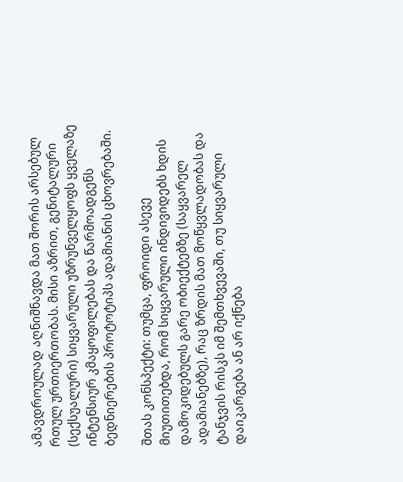ამავდროულად აღნიშნავდა მათ შორის არსებულ რთულ ურთიერთობას. მისი აზრით, გენიტალური (სექსუალური) სიყვარული უზრუნველყოფს ყველაზე ინტენსიურ კმაყოფილებას და წარმოადგენს ბედნიერების პროტოტიპს ადამიანის ცხოვრებაში.

შთას კონსპექტი: თუმცა, ფროიდი ასევე მიუთითებდა, რომ სიყვარული ინდივიდებს ხდის დამოკიდებულს გარე ობიექტებზე (საყვარელ ადამიანებზე), რაც ზრდის მათ მოწყვლადობას და ტანჯვის რისკს იმ შემთხვევაში, თუ სიყვარული დაიკარგება ან არ იქნება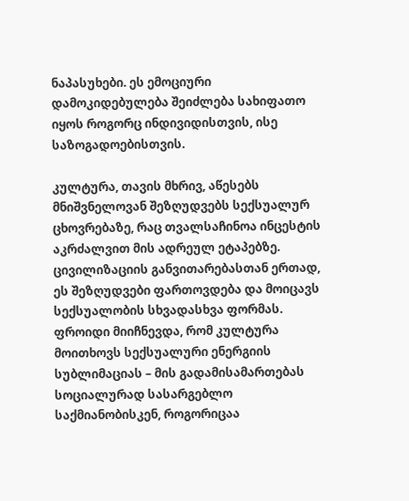ნაპასუხები. ეს ემოციური დამოკიდებულება შეიძლება სახიფათო იყოს როგორც ინდივიდისთვის, ისე საზოგადოებისთვის.

კულტურა, თავის მხრივ, აწესებს მნიშვნელოვან შეზღუდვებს სექსუალურ ცხოვრებაზე, რაც თვალსაჩინოა ინცესტის აკრძალვით მის ადრეულ ეტაპებზე. ცივილიზაციის განვითარებასთან ერთად, ეს შეზღუდვები ფართოვდება და მოიცავს სექსუალობის სხვადასხვა ფორმას. ფროიდი მიიჩნევდა, რომ კულტურა მოითხოვს სექსუალური ენერგიის სუბლიმაციას – მის გადამისამართებას სოციალურად სასარგებლო საქმიანობისკენ, როგორიცაა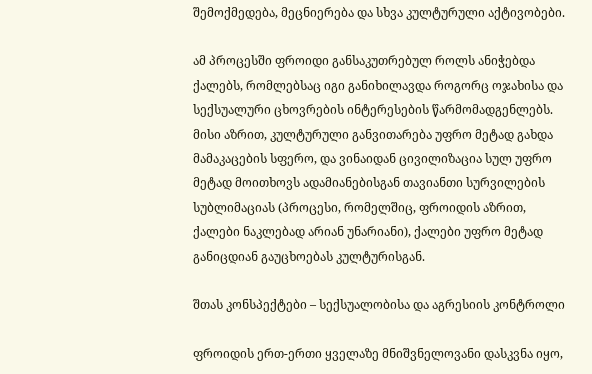შემოქმედება, მეცნიერება და სხვა კულტურული აქტივობები.

ამ პროცესში ფროიდი განსაკუთრებულ როლს ანიჭებდა ქალებს, რომლებსაც იგი განიხილავდა როგორც ოჯახისა და სექსუალური ცხოვრების ინტერესების წარმომადგენლებს. მისი აზრით, კულტურული განვითარება უფრო მეტად გახდა მამაკაცების სფერო, და ვინაიდან ცივილიზაცია სულ უფრო მეტად მოითხოვს ადამიანებისგან თავიანთი სურვილების სუბლიმაციას (პროცესი, რომელშიც, ფროიდის აზრით, ქალები ნაკლებად არიან უნარიანი), ქალები უფრო მეტად განიცდიან გაუცხოებას კულტურისგან.

შთას კონსპექტები – სექსუალობისა და აგრესიის კონტროლი

ფროიდის ერთ-ერთი ყველაზე მნიშვნელოვანი დასკვნა იყო,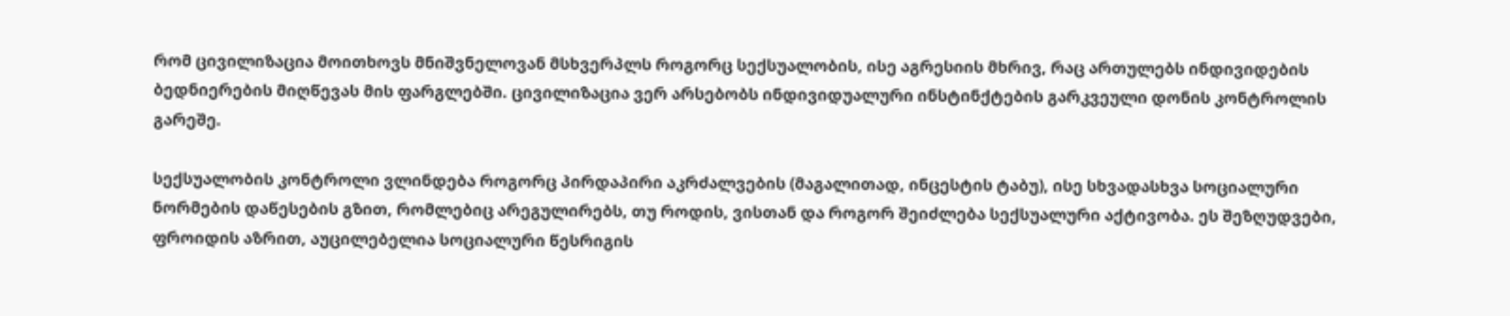რომ ცივილიზაცია მოითხოვს მნიშვნელოვან მსხვერპლს როგორც სექსუალობის, ისე აგრესიის მხრივ, რაც ართულებს ინდივიდების ბედნიერების მიღწევას მის ფარგლებში. ცივილიზაცია ვერ არსებობს ინდივიდუალური ინსტინქტების გარკვეული დონის კონტროლის გარეშე.

სექსუალობის კონტროლი ვლინდება როგორც პირდაპირი აკრძალვების (მაგალითად, ინცესტის ტაბუ), ისე სხვადასხვა სოციალური ნორმების დაწესების გზით, რომლებიც არეგულირებს, თუ როდის, ვისთან და როგორ შეიძლება სექსუალური აქტივობა. ეს შეზღუდვები, ფროიდის აზრით, აუცილებელია სოციალური წესრიგის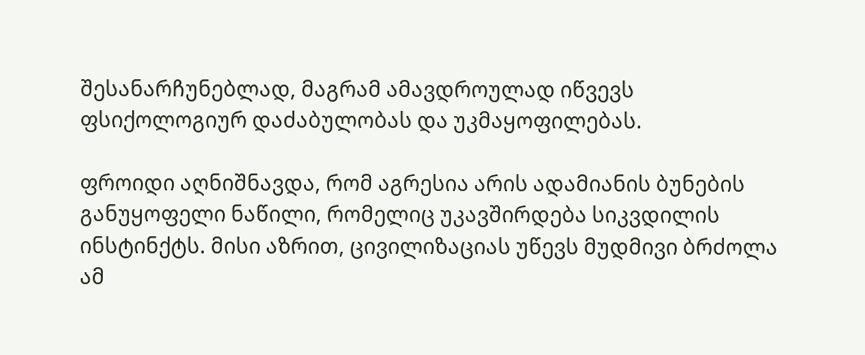შესანარჩუნებლად, მაგრამ ამავდროულად იწვევს ფსიქოლოგიურ დაძაბულობას და უკმაყოფილებას.

ფროიდი აღნიშნავდა, რომ აგრესია არის ადამიანის ბუნების განუყოფელი ნაწილი, რომელიც უკავშირდება სიკვდილის ინსტინქტს. მისი აზრით, ცივილიზაციას უწევს მუდმივი ბრძოლა ამ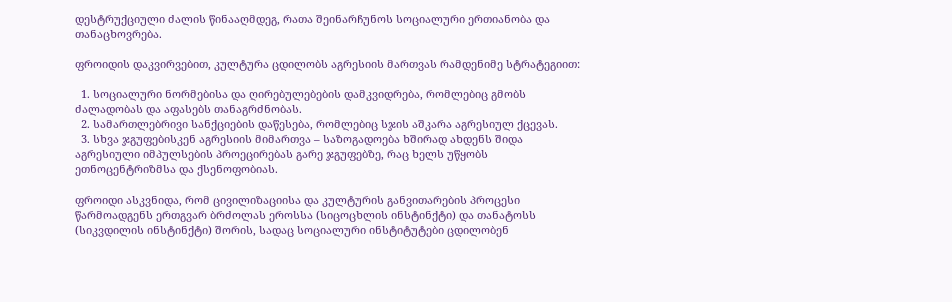დესტრუქციული ძალის წინააღმდეგ, რათა შეინარჩუნოს სოციალური ერთიანობა და თანაცხოვრება.

ფროიდის დაკვირვებით, კულტურა ცდილობს აგრესიის მართვას რამდენიმე სტრატეგიით:

  1. სოციალური ნორმებისა და ღირებულებების დამკვიდრება, რომლებიც გმობს ძალადობას და აფასებს თანაგრძნობას.
  2. სამართლებრივი სანქციების დაწესება, რომლებიც სჯის აშკარა აგრესიულ ქცევას.
  3. სხვა ჯგუფებისკენ აგრესიის მიმართვა – საზოგადოება ხშირად ახდენს შიდა აგრესიული იმპულსების პროეცირებას გარე ჯგუფებზე, რაც ხელს უწყობს ეთნოცენტრიზმსა და ქსენოფობიას.

ფროიდი ასკვნიდა, რომ ცივილიზაციისა და კულტურის განვითარების პროცესი წარმოადგენს ერთგვარ ბრძოლას ეროსსა (სიცოცხლის ინსტინქტი) და თანატოსს (სიკვდილის ინსტინქტი) შორის, სადაც სოციალური ინსტიტუტები ცდილობენ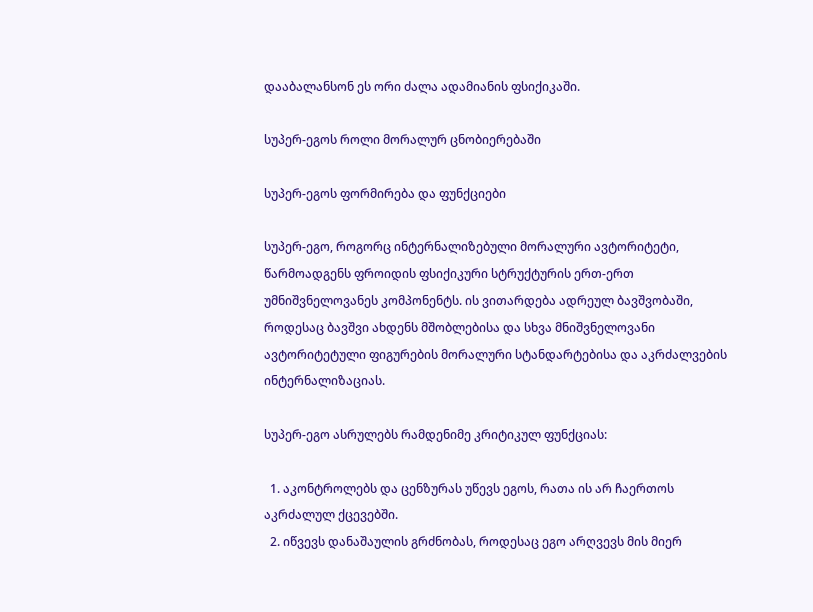დააბალანსონ ეს ორი ძალა ადამიანის ფსიქიკაში.

სუპერ-ეგოს როლი მორალურ ცნობიერებაში

სუპერ-ეგოს ფორმირება და ფუნქციები

სუპერ-ეგო, როგორც ინტერნალიზებული მორალური ავტორიტეტი, წარმოადგენს ფროიდის ფსიქიკური სტრუქტურის ერთ-ერთ უმნიშვნელოვანეს კომპონენტს. ის ვითარდება ადრეულ ბავშვობაში, როდესაც ბავშვი ახდენს მშობლებისა და სხვა მნიშვნელოვანი ავტორიტეტული ფიგურების მორალური სტანდარტებისა და აკრძალვების ინტერნალიზაციას.

სუპერ-ეგო ასრულებს რამდენიმე კრიტიკულ ფუნქციას:

  1. აკონტროლებს და ცენზურას უწევს ეგოს, რათა ის არ ჩაერთოს აკრძალულ ქცევებში.
  2. იწვევს დანაშაულის გრძნობას, როდესაც ეგო არღვევს მის მიერ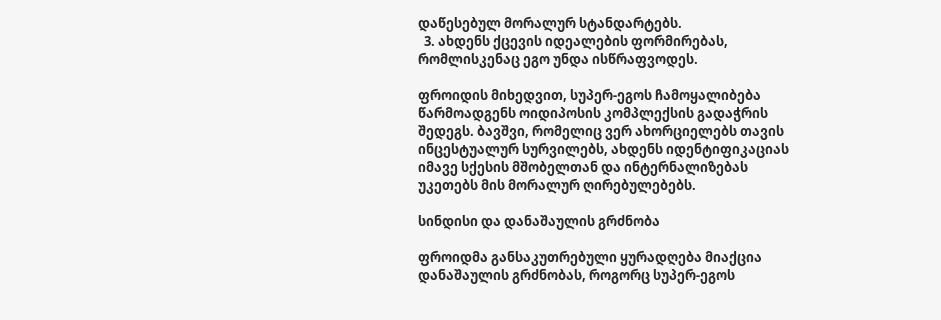დაწესებულ მორალურ სტანდარტებს.
  3. ახდენს ქცევის იდეალების ფორმირებას, რომლისკენაც ეგო უნდა ისწრაფვოდეს.

ფროიდის მიხედვით, სუპერ-ეგოს ჩამოყალიბება წარმოადგენს ოიდიპოსის კომპლექსის გადაჭრის შედეგს. ბავშვი, რომელიც ვერ ახორციელებს თავის ინცესტუალურ სურვილებს, ახდენს იდენტიფიკაციას იმავე სქესის მშობელთან და ინტერნალიზებას უკეთებს მის მორალურ ღირებულებებს.

სინდისი და დანაშაულის გრძნობა

ფროიდმა განსაკუთრებული ყურადღება მიაქცია დანაშაულის გრძნობას, როგორც სუპერ-ეგოს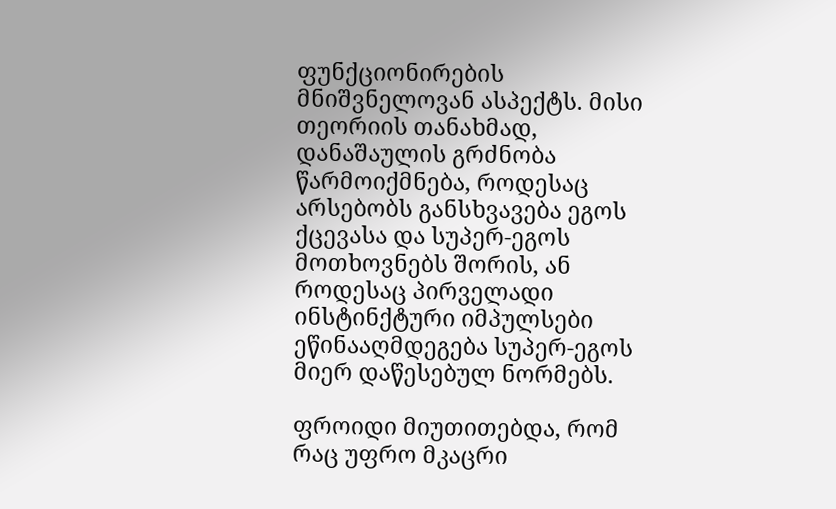ფუნქციონირების მნიშვნელოვან ასპექტს. მისი თეორიის თანახმად, დანაშაულის გრძნობა წარმოიქმნება, როდესაც არსებობს განსხვავება ეგოს ქცევასა და სუპერ-ეგოს მოთხოვნებს შორის, ან როდესაც პირველადი ინსტინქტური იმპულსები ეწინააღმდეგება სუპერ-ეგოს მიერ დაწესებულ ნორმებს.

ფროიდი მიუთითებდა, რომ რაც უფრო მკაცრი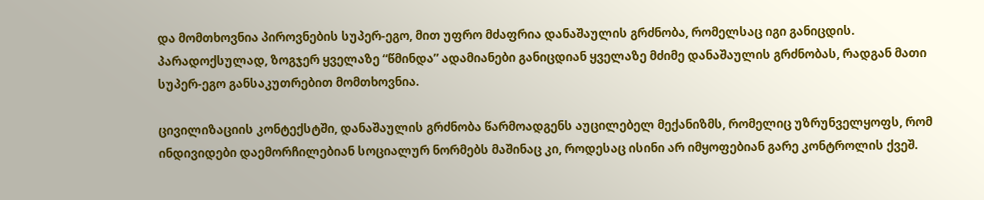და მომთხოვნია პიროვნების სუპერ-ეგო, მით უფრო მძაფრია დანაშაულის გრძნობა, რომელსაც იგი განიცდის. პარადოქსულად, ზოგჯერ ყველაზე “წმინდა” ადამიანები განიცდიან ყველაზე მძიმე დანაშაულის გრძნობას, რადგან მათი სუპერ-ეგო განსაკუთრებით მომთხოვნია.

ცივილიზაციის კონტექსტში, დანაშაულის გრძნობა წარმოადგენს აუცილებელ მექანიზმს, რომელიც უზრუნველყოფს, რომ ინდივიდები დაემორჩილებიან სოციალურ ნორმებს მაშინაც კი, როდესაც ისინი არ იმყოფებიან გარე კონტროლის ქვეშ.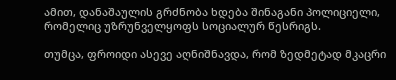ამით, დანაშაულის გრძნობა ხდება შინაგანი პოლიციელი, რომელიც უზრუნველყოფს სოციალურ წესრიგს.

თუმცა, ფროიდი ასევე აღნიშნავდა, რომ ზედმეტად მკაცრი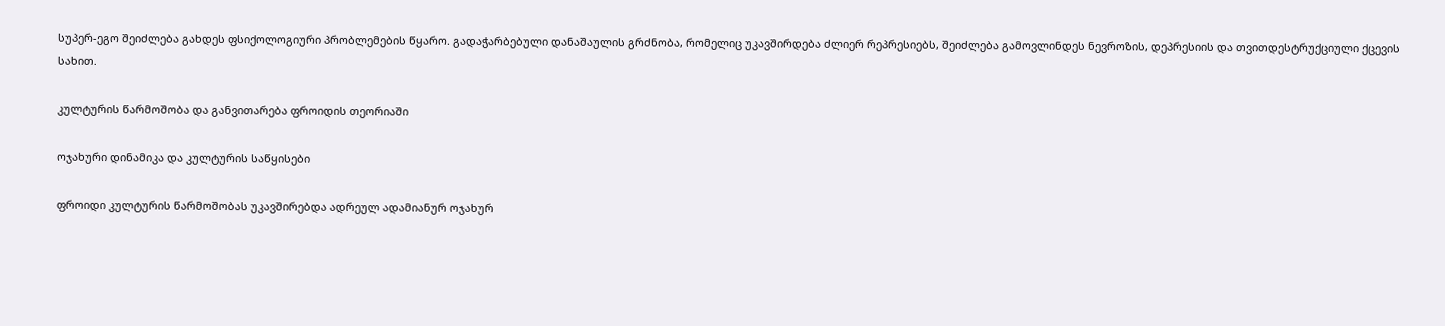სუპერ-ეგო შეიძლება გახდეს ფსიქოლოგიური პრობლემების წყარო. გადაჭარბებული დანაშაულის გრძნობა, რომელიც უკავშირდება ძლიერ რეპრესიებს, შეიძლება გამოვლინდეს ნევროზის, დეპრესიის და თვითდესტრუქციული ქცევის სახით.

კულტურის წარმოშობა და განვითარება ფროიდის თეორიაში

ოჯახური დინამიკა და კულტურის საწყისები

ფროიდი კულტურის წარმოშობას უკავშირებდა ადრეულ ადამიანურ ოჯახურ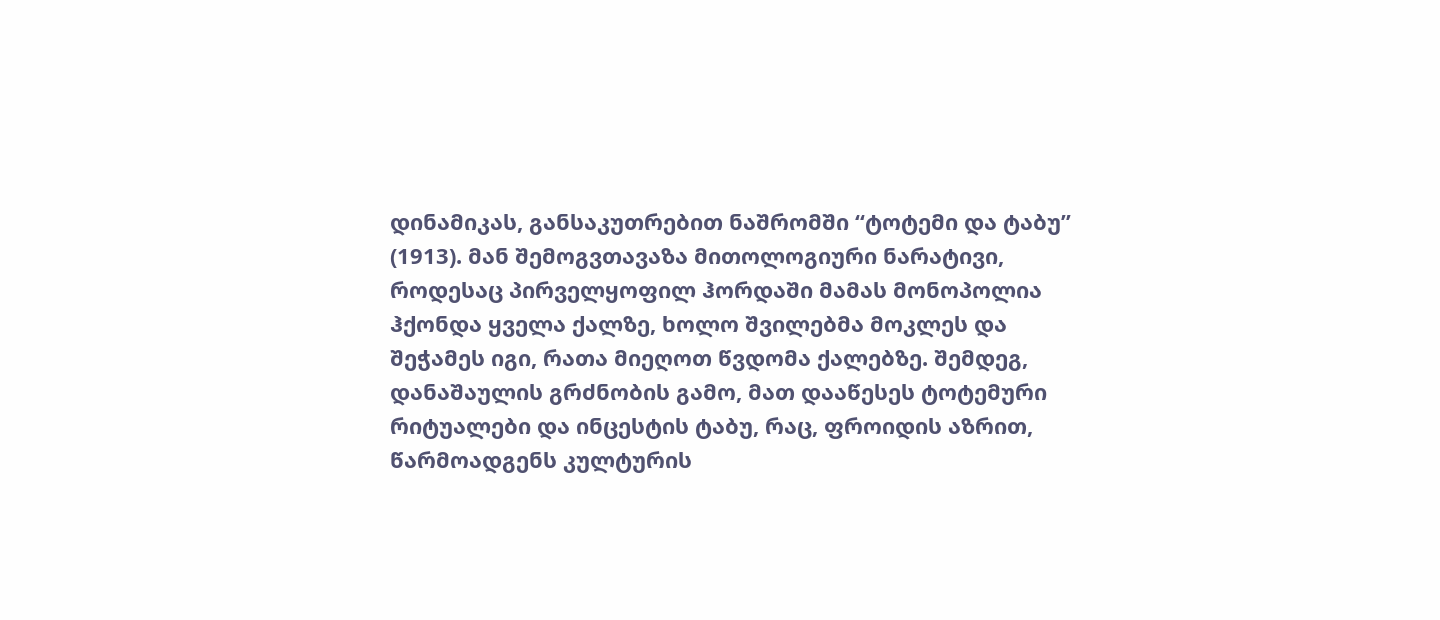დინამიკას, განსაკუთრებით ნაშრომში “ტოტემი და ტაბუ” (1913). მან შემოგვთავაზა მითოლოგიური ნარატივი, როდესაც პირველყოფილ ჰორდაში მამას მონოპოლია ჰქონდა ყველა ქალზე, ხოლო შვილებმა მოკლეს და შეჭამეს იგი, რათა მიეღოთ წვდომა ქალებზე. შემდეგ, დანაშაულის გრძნობის გამო, მათ დააწესეს ტოტემური რიტუალები და ინცესტის ტაბუ, რაც, ფროიდის აზრით, წარმოადგენს კულტურის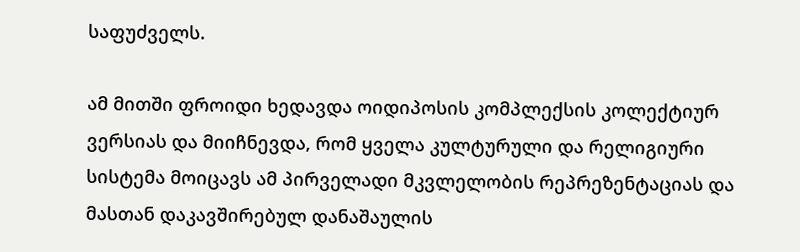საფუძველს.

ამ მითში ფროიდი ხედავდა ოიდიპოსის კომპლექსის კოლექტიურ ვერსიას და მიიჩნევდა, რომ ყველა კულტურული და რელიგიური სისტემა მოიცავს ამ პირველადი მკვლელობის რეპრეზენტაციას და მასთან დაკავშირებულ დანაშაულის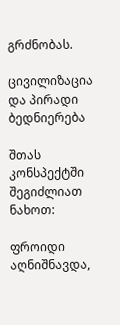გრძნობას.

ცივილიზაცია და პირადი ბედნიერება

შთას კონსპექტში შეგიძლიათ ნახოთ:

ფროიდი აღნიშნავდა,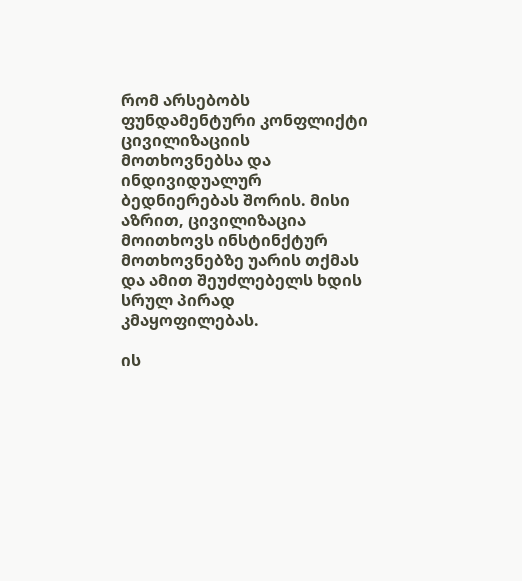რომ არსებობს ფუნდამენტური კონფლიქტი ცივილიზაციის მოთხოვნებსა და ინდივიდუალურ ბედნიერებას შორის. მისი აზრით, ცივილიზაცია მოითხოვს ინსტინქტურ მოთხოვნებზე უარის თქმას და ამით შეუძლებელს ხდის სრულ პირად კმაყოფილებას.

ის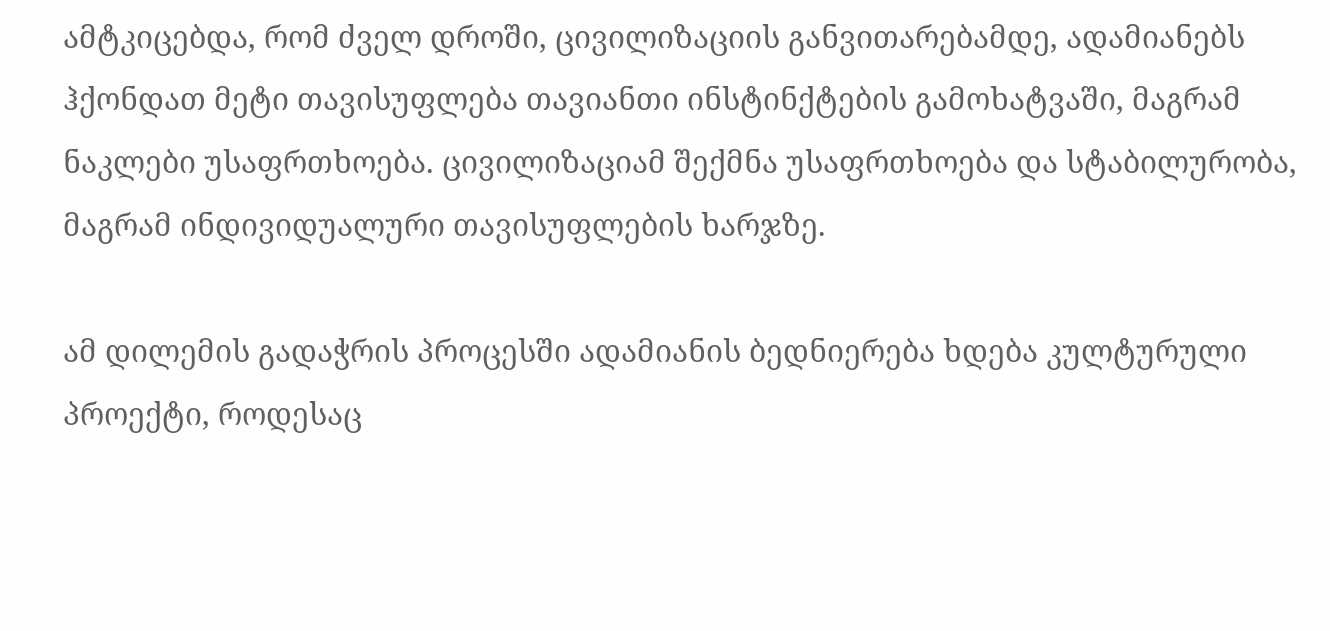ამტკიცებდა, რომ ძველ დროში, ცივილიზაციის განვითარებამდე, ადამიანებს ჰქონდათ მეტი თავისუფლება თავიანთი ინსტინქტების გამოხატვაში, მაგრამ ნაკლები უსაფრთხოება. ცივილიზაციამ შექმნა უსაფრთხოება და სტაბილურობა, მაგრამ ინდივიდუალური თავისუფლების ხარჯზე.

ამ დილემის გადაჭრის პროცესში ადამიანის ბედნიერება ხდება კულტურული პროექტი, როდესაც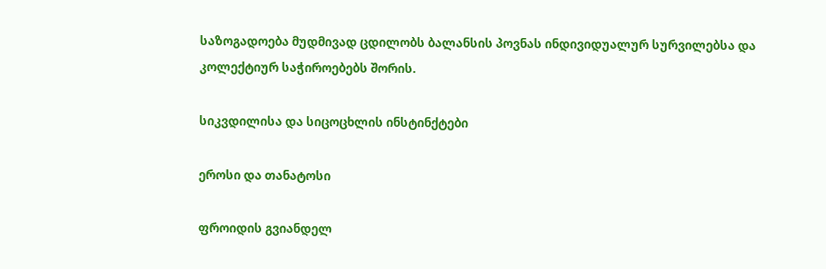საზოგადოება მუდმივად ცდილობს ბალანსის პოვნას ინდივიდუალურ სურვილებსა და კოლექტიურ საჭიროებებს შორის.

სიკვდილისა და სიცოცხლის ინსტინქტები

ეროსი და თანატოსი

ფროიდის გვიანდელ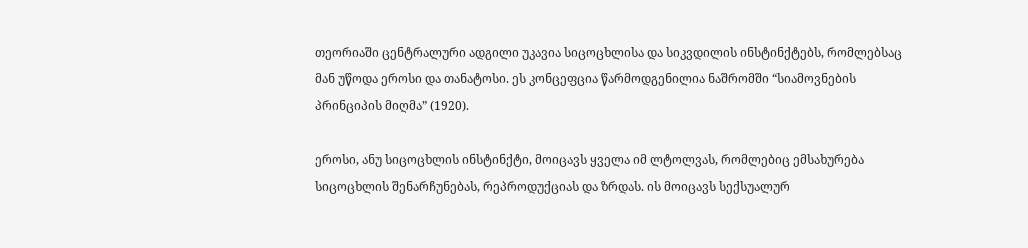თეორიაში ცენტრალური ადგილი უკავია სიცოცხლისა და სიკვდილის ინსტინქტებს, რომლებსაც მან უწოდა ეროსი და თანატოსი. ეს კონცეფცია წარმოდგენილია ნაშრომში “სიამოვნების პრინციპის მიღმა” (1920).

ეროსი, ანუ სიცოცხლის ინსტინქტი, მოიცავს ყველა იმ ლტოლვას, რომლებიც ემსახურება სიცოცხლის შენარჩუნებას, რეპროდუქციას და ზრდას. ის მოიცავს სექსუალურ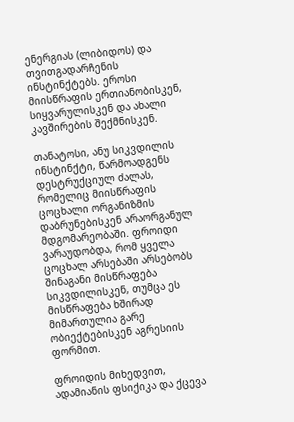ენერგიას (ლიბიდოს) და თვითგადარჩენის ინსტინქტებს. ეროსი მიისწრაფის ერთიანობისკენ, სიყვარულისკენ და ახალი კავშირების შექმნისკენ.

თანატოსი, ანუ სიკვდილის ინსტინქტი, წარმოადგენს დესტრუქციულ ძალას, რომელიც მიისწრაფის ცოცხალი ორგანიზმის დაბრუნებისკენ არაორგანულ მდგომარეობაში. ფროიდი ვარაუდობდა, რომ ყველა ცოცხალ არსებაში არსებობს შინაგანი მისწრაფება სიკვდილისკენ, თუმცა ეს მისწრაფება ხშირად მიმართულია გარე ობიექტებისკენ აგრესიის ფორმით.

ფროიდის მიხედვით, ადამიანის ფსიქიკა და ქცევა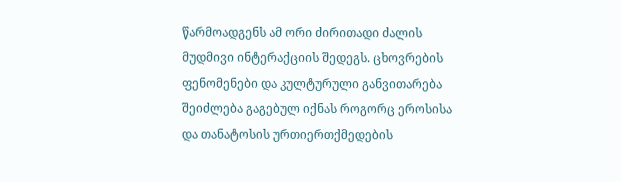წარმოადგენს ამ ორი ძირითადი ძალის მუდმივი ინტერაქციის შედეგს. ცხოვრების ფენომენები და კულტურული განვითარება შეიძლება გაგებულ იქნას როგორც ეროსისა და თანატოსის ურთიერთქმედების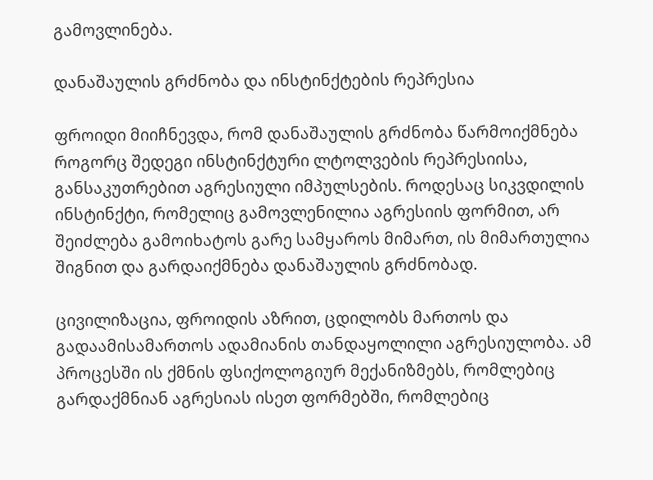გამოვლინება.

დანაშაულის გრძნობა და ინსტინქტების რეპრესია

ფროიდი მიიჩნევდა, რომ დანაშაულის გრძნობა წარმოიქმნება როგორც შედეგი ინსტინქტური ლტოლვების რეპრესიისა, განსაკუთრებით აგრესიული იმპულსების. როდესაც სიკვდილის ინსტინქტი, რომელიც გამოვლენილია აგრესიის ფორმით, არ შეიძლება გამოიხატოს გარე სამყაროს მიმართ, ის მიმართულია შიგნით და გარდაიქმნება დანაშაულის გრძნობად.

ცივილიზაცია, ფროიდის აზრით, ცდილობს მართოს და გადაამისამართოს ადამიანის თანდაყოლილი აგრესიულობა. ამ პროცესში ის ქმნის ფსიქოლოგიურ მექანიზმებს, რომლებიც გარდაქმნიან აგრესიას ისეთ ფორმებში, რომლებიც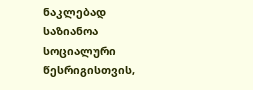ნაკლებად საზიანოა სოციალური წესრიგისთვის,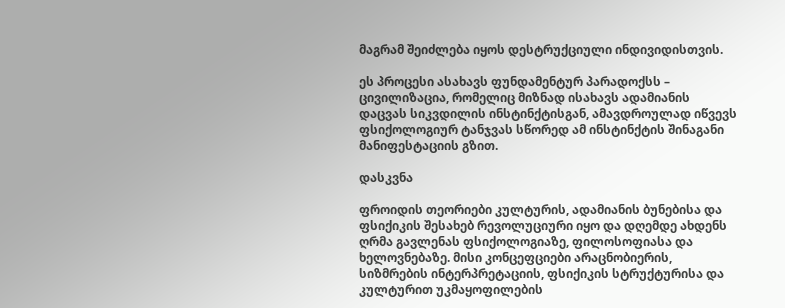მაგრამ შეიძლება იყოს დესტრუქციული ინდივიდისთვის.

ეს პროცესი ასახავს ფუნდამენტურ პარადოქსს – ცივილიზაცია, რომელიც მიზნად ისახავს ადამიანის დაცვას სიკვდილის ინსტინქტისგან, ამავდროულად იწვევს ფსიქოლოგიურ ტანჯვას სწორედ ამ ინსტინქტის შინაგანი მანიფესტაციის გზით.

დასკვნა

ფროიდის თეორიები კულტურის, ადამიანის ბუნებისა და ფსიქიკის შესახებ რევოლუციური იყო და დღემდე ახდენს ღრმა გავლენას ფსიქოლოგიაზე, ფილოსოფიასა და ხელოვნებაზე. მისი კონცეფციები არაცნობიერის, სიზმრების ინტერპრეტაციის, ფსიქიკის სტრუქტურისა და კულტურით უკმაყოფილების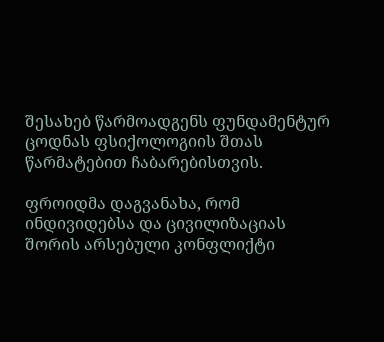შესახებ წარმოადგენს ფუნდამენტურ ცოდნას ფსიქოლოგიის შთას წარმატებით ჩაბარებისთვის.

ფროიდმა დაგვანახა, რომ ინდივიდებსა და ცივილიზაციას შორის არსებული კონფლიქტი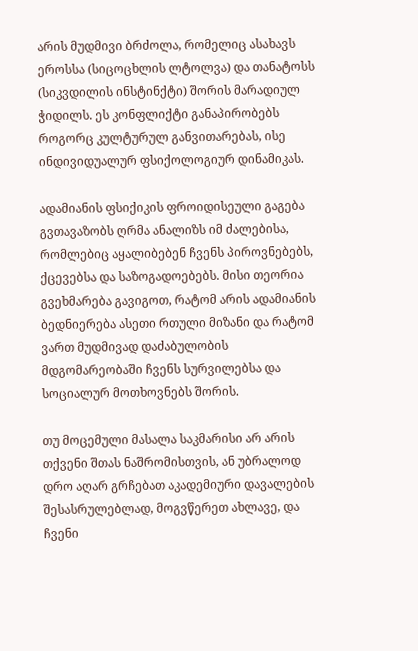არის მუდმივი ბრძოლა, რომელიც ასახავს ეროსსა (სიცოცხლის ლტოლვა) და თანატოსს (სიკვდილის ინსტინქტი) შორის მარადიულ ჭიდილს. ეს კონფლიქტი განაპირობებს როგორც კულტურულ განვითარებას, ისე ინდივიდუალურ ფსიქოლოგიურ დინამიკას.

ადამიანის ფსიქიკის ფროიდისეული გაგება გვთავაზობს ღრმა ანალიზს იმ ძალებისა, რომლებიც აყალიბებენ ჩვენს პიროვნებებს, ქცევებსა და საზოგადოებებს. მისი თეორია გვეხმარება გავიგოთ, რატომ არის ადამიანის ბედნიერება ასეთი რთული მიზანი და რატომ ვართ მუდმივად დაძაბულობის მდგომარეობაში ჩვენს სურვილებსა და სოციალურ მოთხოვნებს შორის.

თუ მოცემული მასალა საკმარისი არ არის თქვენი შთას ნაშრომისთვის, ან უბრალოდ დრო აღარ გრჩებათ აკადემიური დავალების შესასრულებლად, მოგვწერეთ ახლავე, და ჩვენი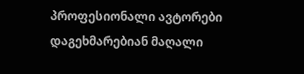პროფესიონალი ავტორები დაგეხმარებიან მაღალი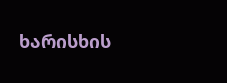ხარისხის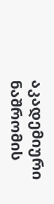აკადემიური ნაშრომის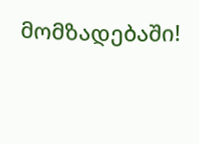მომზადებაში!